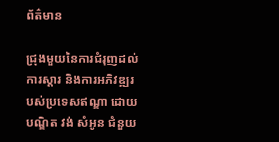ព័ត៌មាន

ជ្រុងមួយនៃការជំរុញដល់ការស្តារ និងការអភិវឌ្ឍរបស់ប្រទេសឥណ្ឌា ដោយ បណ្ឌិត វង់ សំអូន ជំនួយ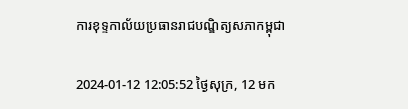ការខុទ្ទកាល័យប្រធានរាជបណ្ឌិត្យសភាកម្ពុជា

2024-01-12 12:05:52 ថ្ងៃសុក្រ, 12 មក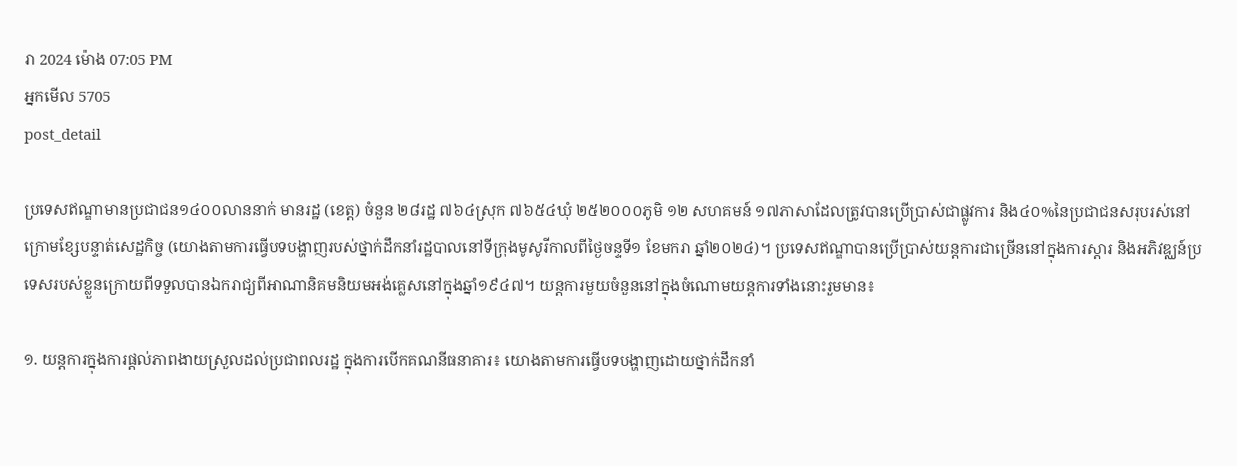រា 2024 ម៉ោង 07:05 PM
អ្នកមើល 5705
post_detail

ប្រទេសឥណ្ឌាមានប្រជាជន១៤០០លាននាក់ មានរដ្ឋ (ខេត្ត) ចំនួន ២៨រដ្ឋ ៧៦៤ស្រុក ៧៦៥៤ឃុំ ២៥២០០០ភូមិ ១២ សហគមន៍ ១៧ភាសាដែលត្រូវបានប្រើប្រាស់ជាផ្លូវការ និង៤០%នៃប្រជាជនសរុបរស់នៅក្រោមខ្សែបន្ទាត់សេដ្ឋកិច្ច (យោងតាមការធ្វើបទបង្ហាញរបស់ថ្នាក់ដឹកនាំរដ្ឋបាលនៅទីក្រុងមូសូរីកាលពីថ្ងៃចន្ទទី១ ខែមករា ឆ្នាំ២០២៤)។ ប្រទេសឥណ្ឌាបានប្រើប្រាស់យន្តការជាច្រើននៅក្នុងការស្តារ និងអភិវឌ្ឈន៍ប្រទេសរបស់ខ្លួនក្រោយពីទទួលបានឯករាជ្យពីអាណានិគមនិយមអង់គ្លេសនៅក្នុងឆ្នាំ១៩៤៧។ យន្តការមួយចំនួននៅក្នុងចំណោមយន្តការទាំងនោះរួមមាន៖

១. យន្តការក្នុងការផ្តល់ភាពងាយស្រួលដល់ប្រជាពលរដ្ឋ ក្នុងការបើកគណនីធនាគារ៖ យោងតាមការធ្វើបទបង្ហាញដោយថ្នាក់ដឹកនាំ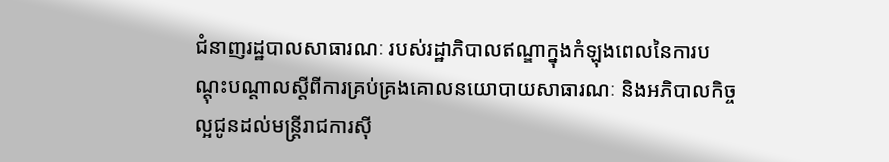ជំនាញរដ្ឋបាលសាធារណៈ របស់រដ្ឋាភិបាលឥណ្ឌាក្នុងកំឡុងពេលនៃការបណ្តុះបណ្តាលស្តីពីការគ្រប់គ្រងគោលនយោបាយសាធារណៈ និងអភិបាលកិច្ចល្អជូនដល់មន្ត្រីរាជការស៊ី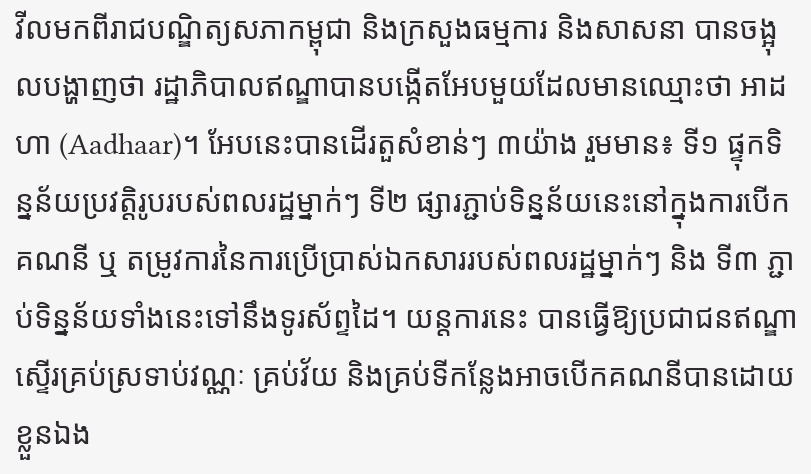វីលមកពីរាជបណ្ឌិត្យសភាកម្ពុជា និងក្រសួងធម្មការ និងសាសនា បានចង្អុលបង្ហាញថា រដ្ឋាភិបាលឥណ្ឌាបានបង្កើតអែបមួយដែលមានឈ្មោះថា អាដហា (Aadhaar)។ អែបនេះបានដើរតួសំខាន់ៗ ៣យ៉ាង រួមមាន៖ ទី១ ផ្ទុកទិន្នន័យប្រវត្តិរូបរបស់ពលរដ្ឋម្នាក់ៗ ទី២ ផ្សារភ្ជាប់ទិន្នន័យនេះនៅក្នុងការបើកគណនី ឬ តម្រូវការនៃការប្រើប្រាស់ឯកសាររបស់ពលរដ្ឋម្នាក់ៗ និង ទី៣ ភ្ជាប់ទិន្នន័យទាំងនេះទៅនឹងទូរស័ព្ទដៃ។ យន្តការនេះ បានធ្វើឱ្យប្រជាជនឥណ្ឌាស្ទើរគ្រប់ស្រទាប់វណ្ណៈ គ្រប់វ័យ និងគ្រប់ទីកន្លែងអាចបើកគណនីបានដោយខ្លួនឯង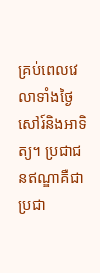គ្រប់ពេលវេលាទាំងថ្ងៃសៅរ៍និងអាទិត្យ។ ប្រជាជនឥណ្ឌាគឺជាប្រជា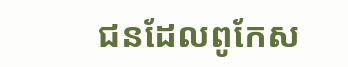ជនដែលពូកែស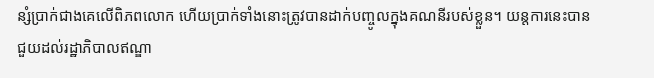ន្សំប្រាក់ជាងគេលើពិភពលោក ហើយប្រាក់ទាំងនោះត្រូវបានដាក់បញ្ចូលក្នុងគណនីរបស់ខ្លួន។ យន្តការនេះបានជួយដល់រដ្ឋាភិបាលឥណ្ឌា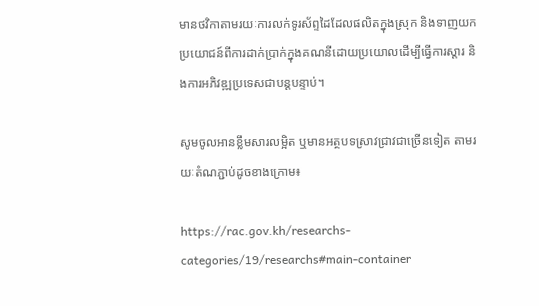មានថវិកាតាមរយៈការលក់ទូរស័ព្ទដៃដែលផលិតក្នុងស្រុក និងទាញយកប្រយោជន៍ពីការដាក់ប្រាក់ក្នុងគណនីដោយប្រយោលដើម្បីធ្វើការស្តារ និងការអភិវឌ្ឍប្រទេសជាបន្តបន្ទាប់។

សូមចូលអានខ្លឹមសារលម្អិត ឬមានអត្ថបទស្រាវជ្រាវជាច្រើនទៀត តាមរយៈតំណភ្ជាប់ដូចខាងក្រោម៖

https://rac.gov.kh/researchs-categories/19/researchs#main-container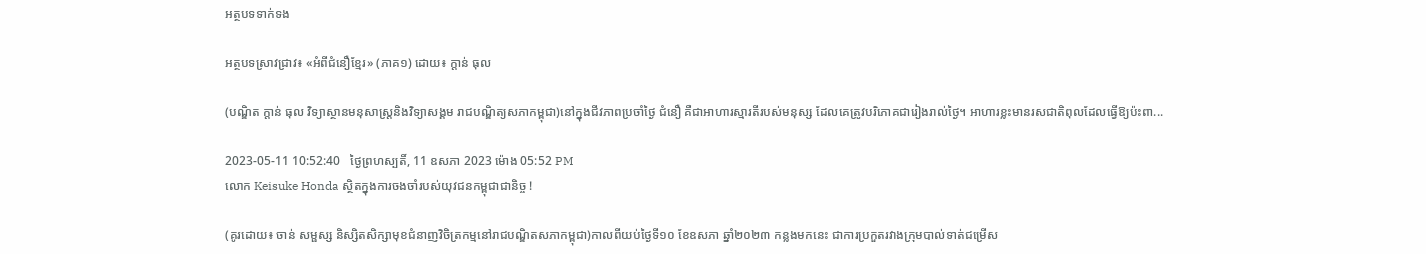អត្ថបទទាក់ទង

អត្ថបទស្រាវជ្រាវ៖ «អំពីជំនឿខ្មែរ» (ភាគ១) ដោយ៖ ក្តាន់ ធុល

(បណ្ឌិត ក្តាន់ ធុល វិទ្យាស្ថានមនុសាស្ត្រនិងវិទ្យាសង្គម រាជបណ្ឌិត្យសភាកម្ពុជា)នៅក្នុងជីវភាពប្រចាំថ្ងៃ ជំនឿ គឺជាអាហារស្មារតីរបស់មនុស្ស ដែលគេត្រូវបរិភោគជារៀងរាល់ថ្ងៃ។ អាហារខ្លះមានរសជាតិពុលដែលធ្វើឱ្យប៉ះពា...

2023-05-11 10:52:40   ថ្ងៃព្រហស្បតិ៍, 11 ឧសភា 2023 ម៉ោង 05:52 PM
លោក Keisuke Honda ស្ថិតក្នុងការចងចាំរបស់យុវជនកម្ពុជាជានិច្ច !

(គូរដោយ៖ ចាន់ សម្ផស្ស និស្សិតសិក្សាមុខជំនាញវិចិត្រកម្មនៅរាជបណ្ឌិតសភាកម្ពុជា)កាលពីយប់ថ្ងៃទី១០ ខែឧសភា ឆ្នាំ២០២៣ កន្លងមកនេះ ជាការប្រកួតរវាងក្រុមបាល់ទាត់ជម្រើស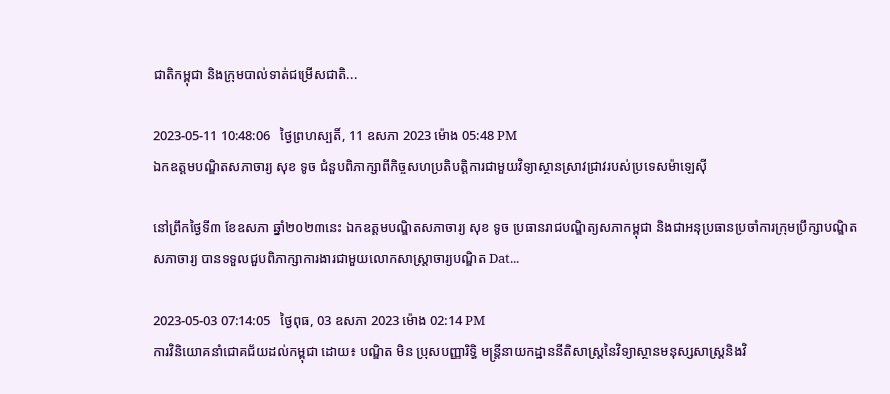ជាតិកម្ពុជា និងក្រុមបាល់ទាត់ជម្រើសជាតិ...

2023-05-11 10:48:06   ថ្ងៃព្រហស្បតិ៍, 11 ឧសភា 2023 ម៉ោង 05:48 PM
ឯកឧត្ដមបណ្ឌិតសភាចារ្យ សុខ ទូច ជំនួបពិភាក្សាពីកិច្ចសហប្រតិបត្តិការជាមួយវិទ្យាស្ថានស្រាវជ្រាវរបស់ប្រទេសម៉ាឡេស៊ី

នៅព្រឹកថ្ងៃទី៣ ខែឧសភា ឆ្នាំ២០២៣នេះ ឯកឧត្ដមបណ្ឌិតសភាចារ្យ សុខ ទូច ប្រធានរាជបណ្ឌិត្យសភាកម្ពុជា និងជាអនុប្រធានប្រចាំការក្រុមប្រឹក្សាបណ្ឌិតសភាចារ្យ បានទទួលជួបពិភាក្សាការងារជាមួយលោកសាស្ត្រាចារ្យបណ្ឌិត Dat...

2023-05-03 07:14:05   ថ្ងៃពុធ, 03 ឧសភា 2023 ម៉ោង 02:14 PM
ការវិនិយោគនាំជោគជ័យដល់កម្ពុជា ដោយ៖ បណ្ឌិត មិន ប្រុសបញ្ញារិទ្ធិ មន្រ្តីនាយកដ្ឋាននីតិសាស្រ្តនៃវិទ្យាស្ថានមនុស្សសាស្រ្តនិងវិ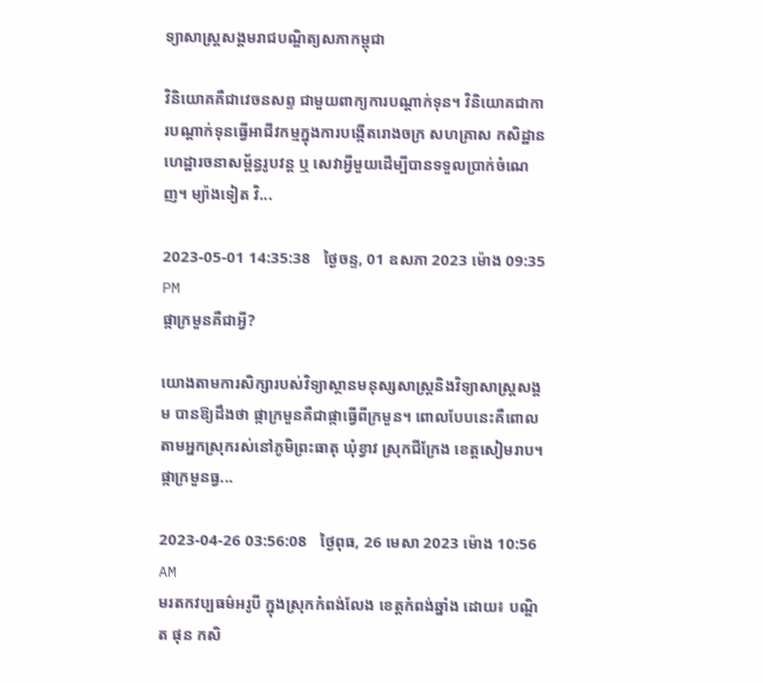ទ្យាសាស្រ្តសង្គមរាជបណ្ឌិត្យសភាកម្ពុជា

វិនិយោគគឺជាវេចនសព្ទ ជាមួយពាក្យការបណ្ដាក់ទុន។ វិនិយោគជាការបណ្ដាក់ទុនធ្វើអាជីវកម្មក្នុងការបង្កើតរោងចក្រ សហគ្រាស កសិដ្ឋាន ហេដ្ឋារចនាសម្ព័ន្ធរូបវន្ត ឬ សេវាអ្វីមួយដើម្បីបានទទួលប្រាក់ចំណេញ។ ម្យ៉ាងទៀត វិ...

2023-05-01 14:35:38   ថ្ងៃចន្ទ, 01 ឧសភា 2023 ម៉ោង 09:35 PM
ផ្កាក្រមួនគឺជាអ្វី?

យោងតាមការសិក្សារបស់វិទ្យាស្ថានមនុស្សសាស្ត្រនិងវិទ្យាសាស្ត្រសង្គម បានឱ្យដឹងថា ផ្កាក្រមួនគឺជាផ្កាធ្វើពីក្រមួន។ ពោលបែបនេះគឺពោលតាមអ្នកស្រុករស់នៅភូមិព្រះធាតុ ឃុំខ្វាវ ស្រុកជីក្រែង ខេត្តសៀមរាប។ផ្កាក្រមួនធ្វ...

2023-04-26 03:56:08   ថ្ងៃពុធ, 26 មេសា 2023 ម៉ោង 10:56 AM
មរតកវប្បធម៌អរូបី ក្នុងស្រុកកំពង់លែង ខេត្តកំពង់ឆ្នាំង ដោយ៖ បណ្ឌិត ផុន កសិ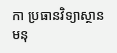កា ប្រធានវិទ្យាស្ថានមនុ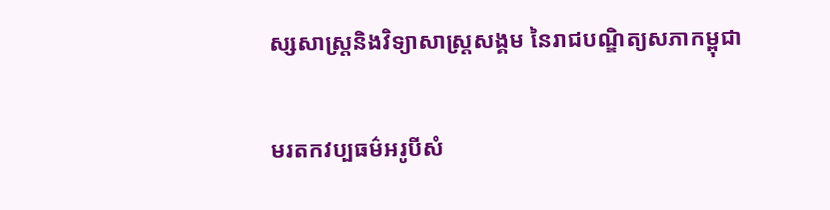ស្សសាស្ត្រនិងវិទ្យាសាស្ត្រសង្គម នៃរាជបណ្ឌិត្យសភាកម្ពុជា

មរតកវប្បធម៌អរូបីសំ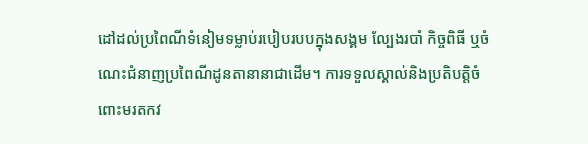ដៅដល់ប្រពៃណីទំនៀមទម្លាប់របៀបរបបក្នុងសង្គម ល្បែងរបាំ កិច្ចពិធី ឬចំណេះជំនាញប្រពៃណីដូនតានានាជាដើម។ ការទទួលស្គាល់និងប្រតិបត្តិចំពោះមរតកវ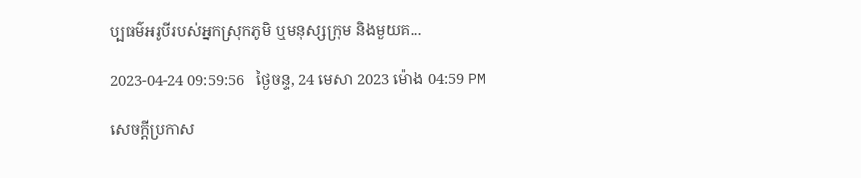ប្បធម៌អរូបីរបស់អ្នកស្រុកភូមិ ឬមនុស្សក្រុម និងមួយគ...

2023-04-24 09:59:56   ថ្ងៃចន្ទ, 24 មេសា 2023 ម៉ោង 04:59 PM

សេចក្តីប្រកាស